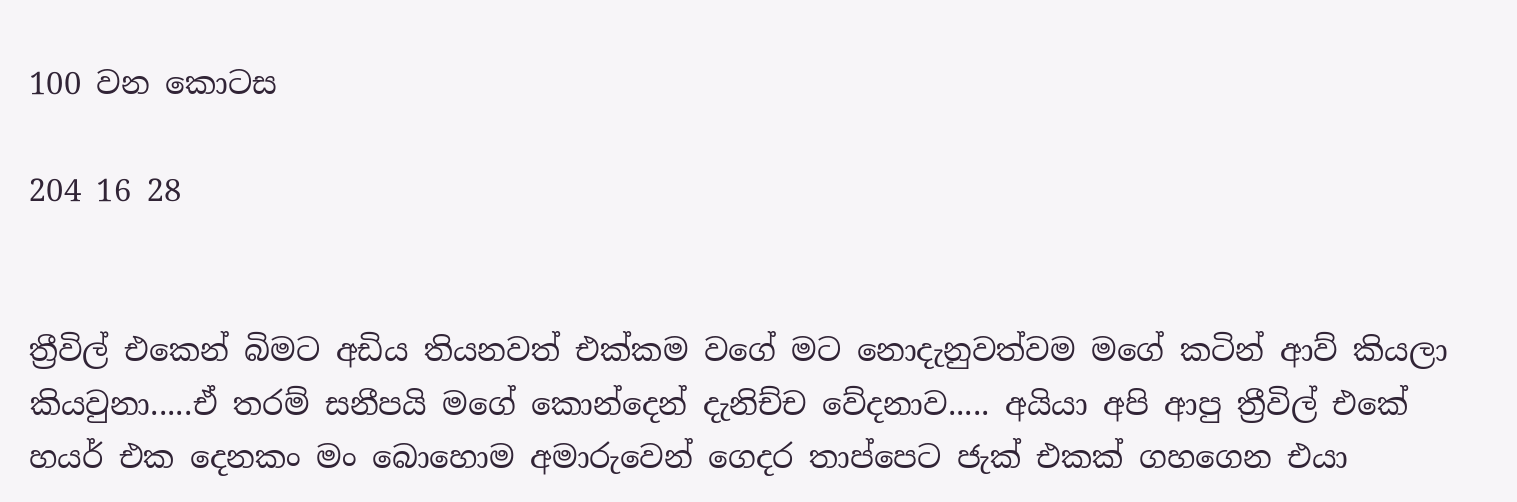100 වන කොටස

204 16 28


ත්‍රීවිල් එකෙන් බිමට අඩිය තියනවත් එක්කම වගේ මට නොදැනුවත්වම මගේ කටින් ආව් කියලා කියවුනා.....ඒ තරම් සනීපයි මගේ කොන්දෙන් දැනිච්ච වේදනාව..... අයියා අපි ආපු ත්‍රීවිල් එකේ හයර් එක දෙනකං මං බොහොම අමාරුවෙන් ගෙදර තාප්පෙට ජැක් එකක් ගහගෙන එයා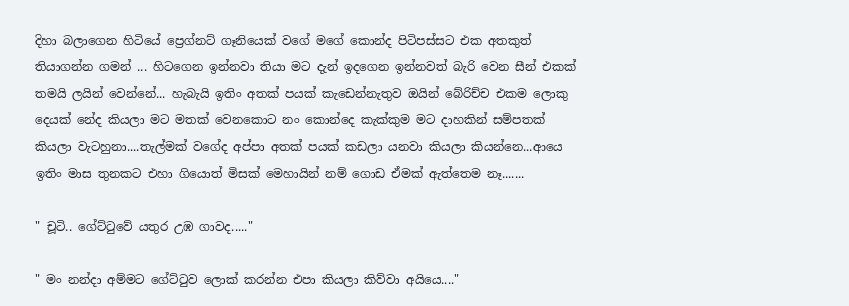දිහා බලාගෙන හිටියේ ප්‍රෙග්නට් ගෑනියෙක් වගේ මගේ කොන්ද පිටිපස්සට එක අතකුත් තියාගන්න ගමන් ... හිටගෙන ඉන්නවා තියා මට දැන් ඉදගෙන ඉන්නවත් බැරි වෙන සීන් එකක් තමයි ලයින් වෙන්නේ... හැබැයි ඉතිං අතක් පයක් කැඩෙන්නැතුව ඔයින් බේරිච්ච එකම ලොකු දෙයක් නේද කියලා මට මතක් වෙනකොට නං කොන්දෙ කැක්කුම මට දාහකින් සම්පතක් කියලා වැටහුනා....තැල්මක් වගේද අප්පා අතක් පයක් කඩලා යනවා කියලා කියන්නෙ...ආයෙ ඉතිං මාස තුනකට එහා ගියොත් මිසක් මෙහායින් නම් ගොඩ ඒමක් ඇත්තෙම නෑ.......

" චූටි.. ගේට්ටුවේ යතුර උඹ ගාවද....."

" මං නන්දා අම්මට ගේට්ටුව ලොක් කරන්න එපා කියලා කිව්වා අයියෙ...."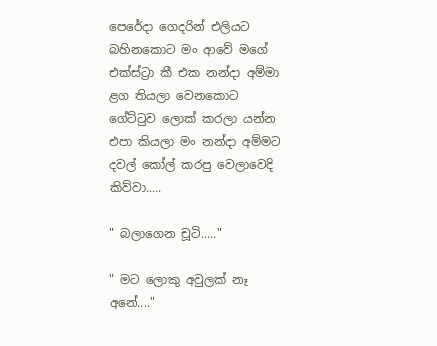පෙරේදා ගෙදරින් එලියට බහිනකොට මං ආවේ මගේ එක්ස්ට්‍රා කී එක නන්දා අම්මා ළග තියලා වෙනකොට ගේට්ටුව ලොක් කරලා යන්න එපා කියලා මං නන්දා අම්මට දවල් කෝල් කරපු වෙලාවෙදි කිව්වා.....

" බලාගෙන චූටි....."

" මට ලොකු අවුලක් නෑ අනේ...."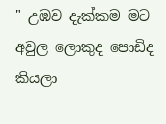" උඹව දැක්කම මට අවුල ලොකුද පොඩිද කියලා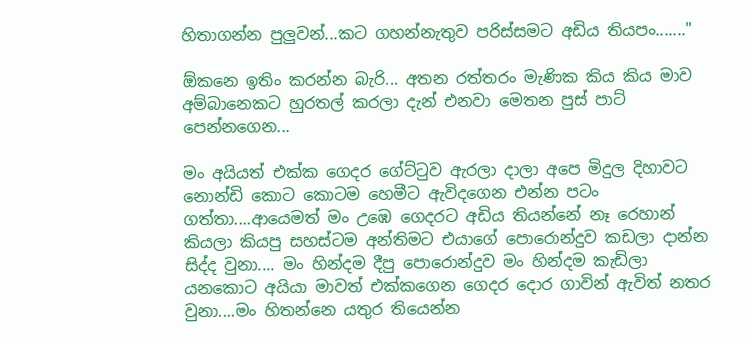හිතාගන්න පුලුවන්...කට ගහන්නැතුව පරිස්සමට අඩිය තියපං......."

ඕකනෙ ඉතිං කරන්න බැරි... අතන රත්තරං මැණික කිය කිය මාව අම්බානෙකට හුරතල් කරලා දැන් එනවා මෙතන පුස් පාට් පෙන්නගෙන...

මං අයියත් එක්ක ගෙදර ගේට්ටුව ඇරලා දාලා අපෙ මිදුල දිහාවට නොන්ඩි කොට කොටම හෙමීට ඇවිදගෙන එන්න පටං ගත්තා....ආයෙමත් මං උඹෙ ගෙදරට අඩිය තියන්නේ නෑ රෙහාන් කියලා කියපු සහස්ටම අන්තිමට එයාගේ පොරොන්දුව කඩලා දාන්න සිද්ද වුනා.... මං හින්දම දීපු පොරොන්දුව මං හින්දම කැඩිලා යනකොට අයියා මාවත් එක්කගෙන ගෙදර දොර ගාවින් ඇවිත් නතර වුනා....මං හිතන්නෙ යතුර තියෙන්න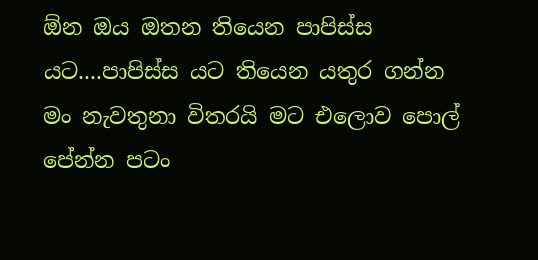ඕන ඔය ඔතන තියෙන පාපිස්ස යට....පාපිස්ස යට තියෙන යතුර ගන්න මං නැවතුනා විතරයි මට එලොව පොල් පේන්න පටං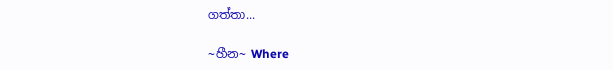ගත්තා...

~හීන~ Where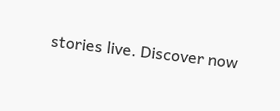stories live. Discover now